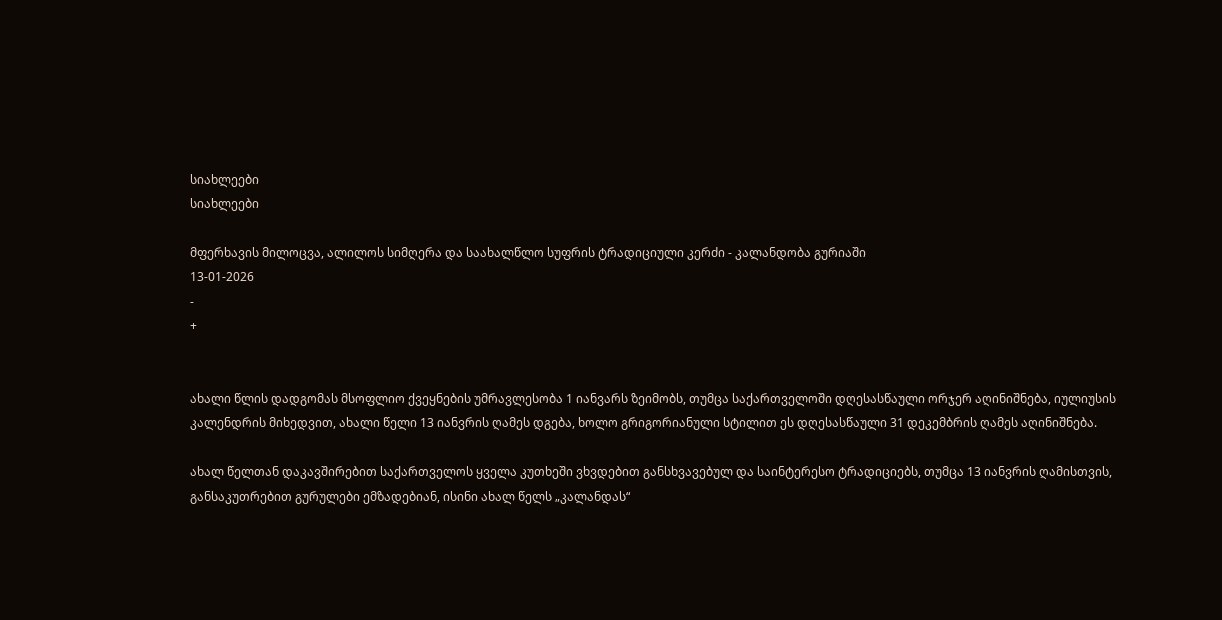სიახლეები
სიახლეები

მფერხავის მილოცვა, ალილოს სიმღერა და საახალწლო სუფრის ტრადიციული კერძი - კალანდობა გურიაში
13-01-2026
-
+


ახალი წლის დადგომას მსოფლიო ქვეყნების უმრავლესობა 1 იანვარს ზეიმობს, თუმცა საქართველოში დღესასწაული ორჯერ აღინიშნება, იულიუსის კალენდრის მიხედვით, ახალი წელი 13 იანვრის ღამეს დგება, ხოლო გრიგორიანული სტილით ეს დღესასწაული 31 დეკემბრის ღამეს აღინიშნება.

ახალ წელთან დაკავშირებით საქართველოს ყველა კუთხეში ვხვდებით განსხვავებულ და საინტერესო ტრადიციებს, თუმცა 13 იანვრის ღამისთვის, განსაკუთრებით გურულები ემზადებიან, ისინი ახალ წელს „კალანდას“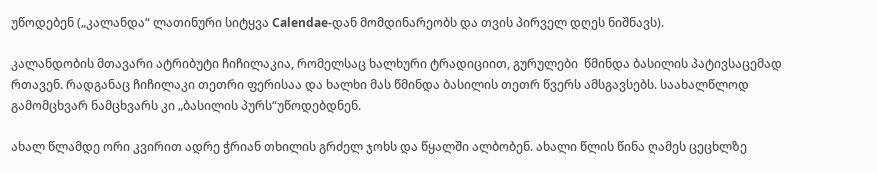უწოდებენ („კალანდა“ ლათინური სიტყვა Calendae-დან მომდინარეობს და თვის პირველ დღეს ნიშნავს).

კალანდობის მთავარი ატრიბუტი ჩიჩილაკია, რომელსაც ხალხური ტრადიციით, გურულები  წმინდა ბასილის პატივსაცემად რთავენ. რადგანაც ჩიჩილაკი თეთრი ფერისაა და ხალხი მას წმინდა ბასილის თეთრ წვერს ამსგავსებს. საახალწლოდ გამომცხვარ ნამცხვარს კი „ბასილის პურს“უწოდებდნენ.

ახალ წლამდე ორი კვირით ადრე ჭრიან თხილის გრძელ ჯოხს და წყალში ალბობენ. ახალი წლის წინა ღამეს ცეცხლზე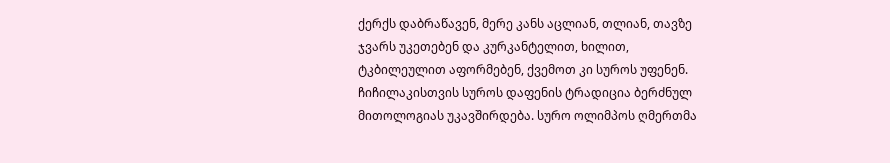ქერქს დაბრაწავენ, მერე კანს აცლიან, თლიან, თავზე ჯვარს უკეთებენ და კურკანტელით, ხილით, ტკბილეულით აფორმებენ, ქვემოთ კი სუროს უფენენ. ჩიჩილაკისთვის სუროს დაფენის ტრადიცია ბერძნულ მითოლოგიას უკავშირდება. სურო ოლიმპოს ღმერთმა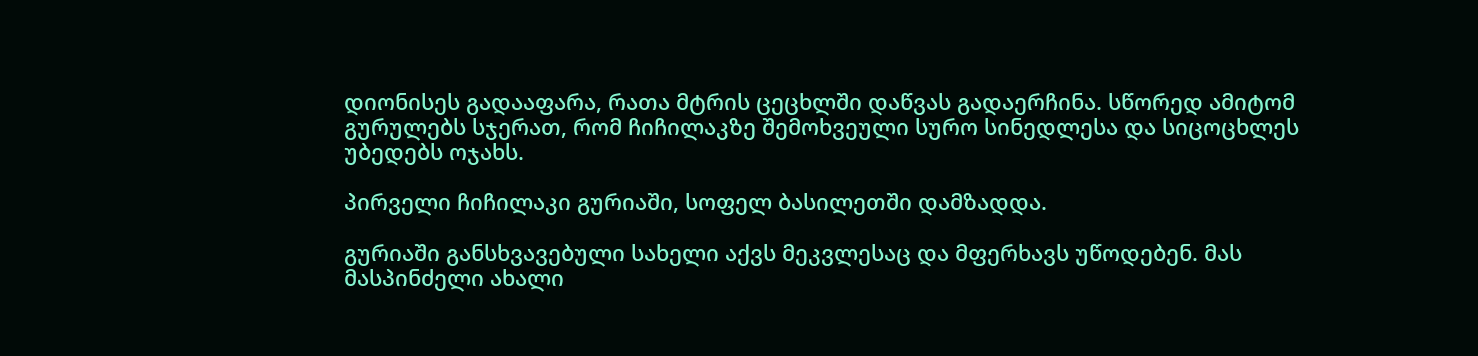დიონისეს გადააფარა, რათა მტრის ცეცხლში დაწვას გადაერჩინა. სწორედ ამიტომ გურულებს სჯერათ, რომ ჩიჩილაკზე შემოხვეული სურო სინედლესა და სიცოცხლეს უბედებს ოჯახს.

პირველი ჩიჩილაკი გურიაში, სოფელ ბასილეთში დამზადდა.

გურიაში განსხვავებული სახელი აქვს მეკვლესაც და მფერხავს უწოდებენ. მას მასპინძელი ახალი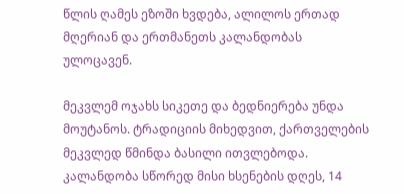წლის ღამეს ეზოში ხვდება, ალილოს ერთად მღერიან და ერთმანეთს კალანდობას ულოცავენ.

მეკვლემ ოჯახს სიკეთე და ბედნიერება უნდა მოუტანოს. ტრადიციის მიხედვით, ქართველების მეკვლედ წმინდა ბასილი ითვლებოდა. კალანდობა სწორედ მისი ხსენების დღეს, 14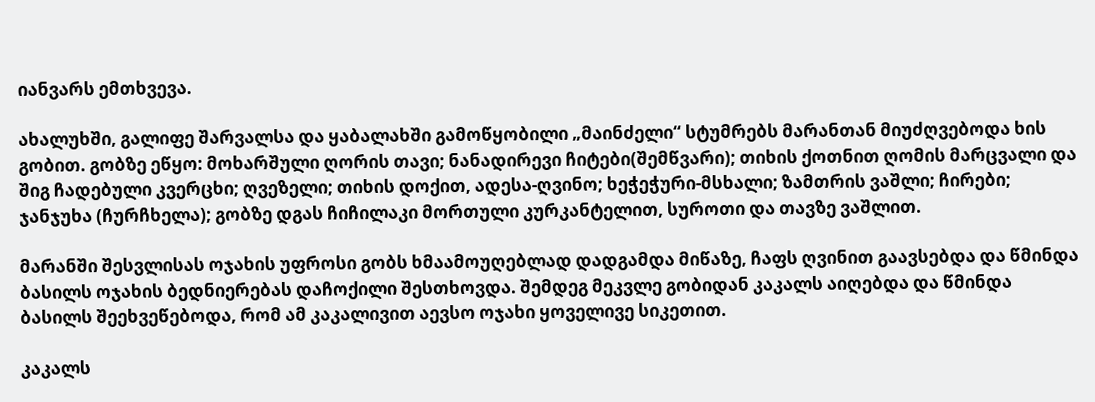იანვარს ემთხვევა.

ახალუხში, გალიფე შარვალსა და ყაბალახში გამოწყობილი „მაინძელი“ სტუმრებს მარანთან მიუძღვებოდა ხის გობით. გობზე ეწყო: მოხარშული ღორის თავი; ნანადირევი ჩიტები(შემწვარი); თიხის ქოთნით ღომის მარცვალი და შიგ ჩადებული კვერცხი; ღვეზელი; თიხის დოქით, ადესა-ღვინო; ხეჭეჭური-მსხალი; ზამთრის ვაშლი; ჩირები; ჯანჯუხა (ჩურჩხელა); გობზე დგას ჩიჩილაკი მორთული კურკანტელით, სუროთი და თავზე ვაშლით.

მარანში შესვლისას ოჯახის უფროსი გობს ხმაამოუღებლად დადგამდა მიწაზე, ჩაფს ღვინით გაავსებდა და წმინდა ბასილს ოჯახის ბედნიერებას დაჩოქილი შესთხოვდა. შემდეგ მეკვლე გობიდან კაკალს აიღებდა და წმინდა ბასილს შეეხვეწებოდა, რომ ამ კაკალივით აევსო ოჯახი ყოველივე სიკეთით.

კაკალს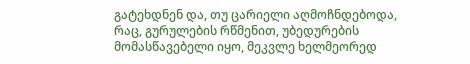გატეხდნენ და, თუ ცარიელი აღმოჩნდებოდა, რაც, გურულების რწმენით, უბედურების მომასწავებელი იყო, მეკვლე ხელმეორედ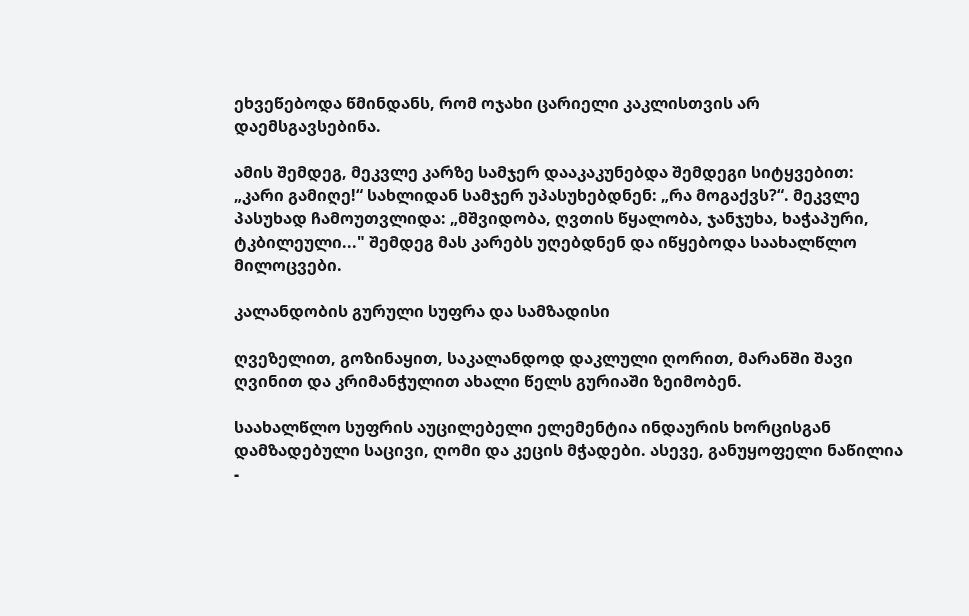ეხვეწებოდა წმინდანს, რომ ოჯახი ცარიელი კაკლისთვის არ დაემსგავსებინა.

ამის შემდეგ, მეკვლე კარზე სამჯერ დააკაკუნებდა შემდეგი სიტყვებით: „კარი გამიღე!“ სახლიდან სამჯერ უპასუხებდნენ: „რა მოგაქვს?“. მეკვლე პასუხად ჩამოუთვლიდა: „მშვიდობა, ღვთის წყალობა, ჯანჯუხა, ხაჭაპური, ტკბილეული..." შემდეგ მას კარებს უღებდნენ და იწყებოდა საახალწლო მილოცვები.

კალანდობის გურული სუფრა და სამზადისი

ღვეზელით, გოზინაყით, საკალანდოდ დაკლული ღორით, მარანში შავი ღვინით და კრიმანჭულით ახალი წელს გურიაში ზეიმობენ.

საახალწლო სუფრის აუცილებელი ელემენტია ინდაურის ხორცისგან დამზადებული საცივი, ღომი და კეცის მჭადები. ასევე, განუყოფელი ნაწილია -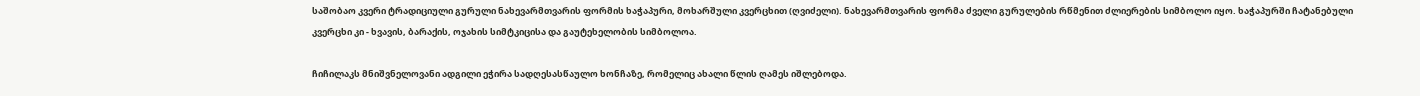საშობაო კვერი ტრადიციული გურული ნახევარმთვარის ფორმის ხაჭაპური, მოხარშული კვერცხით (ღვიძელი). ნახევარმთვარის ფორმა ძველი გურულების რწმენით ძლიერების სიმბოლო იყო. ხაჭაპურში ჩატანებული კვერცხი კი - ხვავის, ბარაქის, ოჯახის სიმტკიცისა და გაუტეხელობის სიმბოლოა.

ჩიჩილაკს მნიშვნელოვანი ადგილი ეჭირა სადღესასწაულო ხონჩაზე, რომელიც ახალი წლის ღამეს იშლებოდა.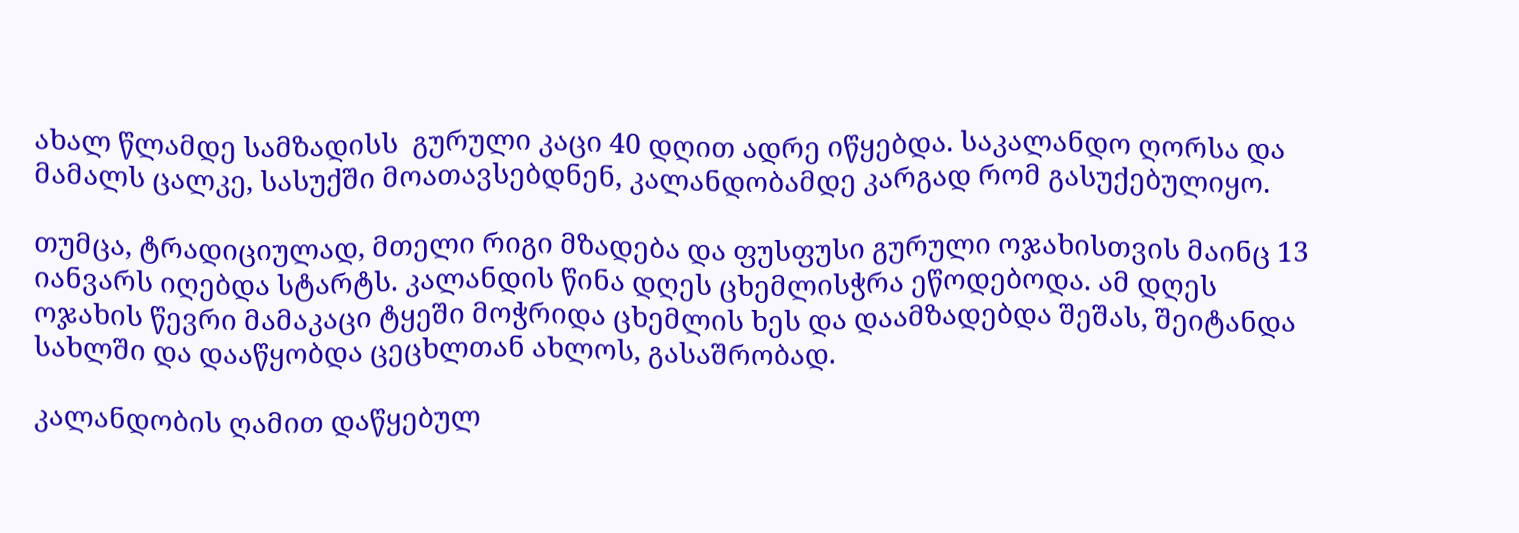ახალ წლამდე სამზადისს  გურული კაცი 40 დღით ადრე იწყებდა. საკალანდო ღორსა და მამალს ცალკე, სასუქში მოათავსებდნენ, კალანდობამდე კარგად რომ გასუქებულიყო.

თუმცა, ტრადიციულად, მთელი რიგი მზადება და ფუსფუსი გურული ოჯახისთვის მაინც 13 იანვარს იღებდა სტარტს. კალანდის წინა დღეს ცხემლისჭრა ეწოდებოდა. ამ დღეს ოჯახის წევრი მამაკაცი ტყეში მოჭრიდა ცხემლის ხეს და დაამზადებდა შეშას, შეიტანდა სახლში და დააწყობდა ცეცხლთან ახლოს, გასაშრობად.

კალანდობის ღამით დაწყებულ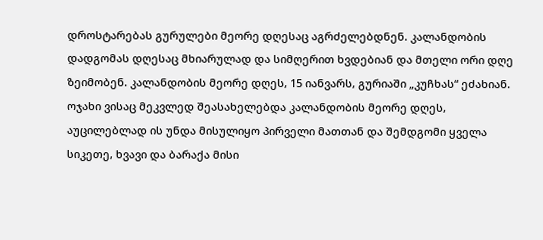დროსტარებას გურულები მეორე დღესაც აგრძელებდნენ. კალანდობის დადგომას დღესაც მხიარულად და სიმღერით ხვდებიან და მთელი ორი დღე ზეიმობენ. კალანდობის მეორე დღეს, 15 იანვარს, გურიაში „კუჩხას“ ეძახიან. ოჯახი ვისაც მეკვლედ შეასახელებდა კალანდობის მეორე დღეს, აუცილებლად ის უნდა მისულიყო პირველი მათთან და შემდგომი ყველა სიკეთე, ხვავი და ბარაქა მისი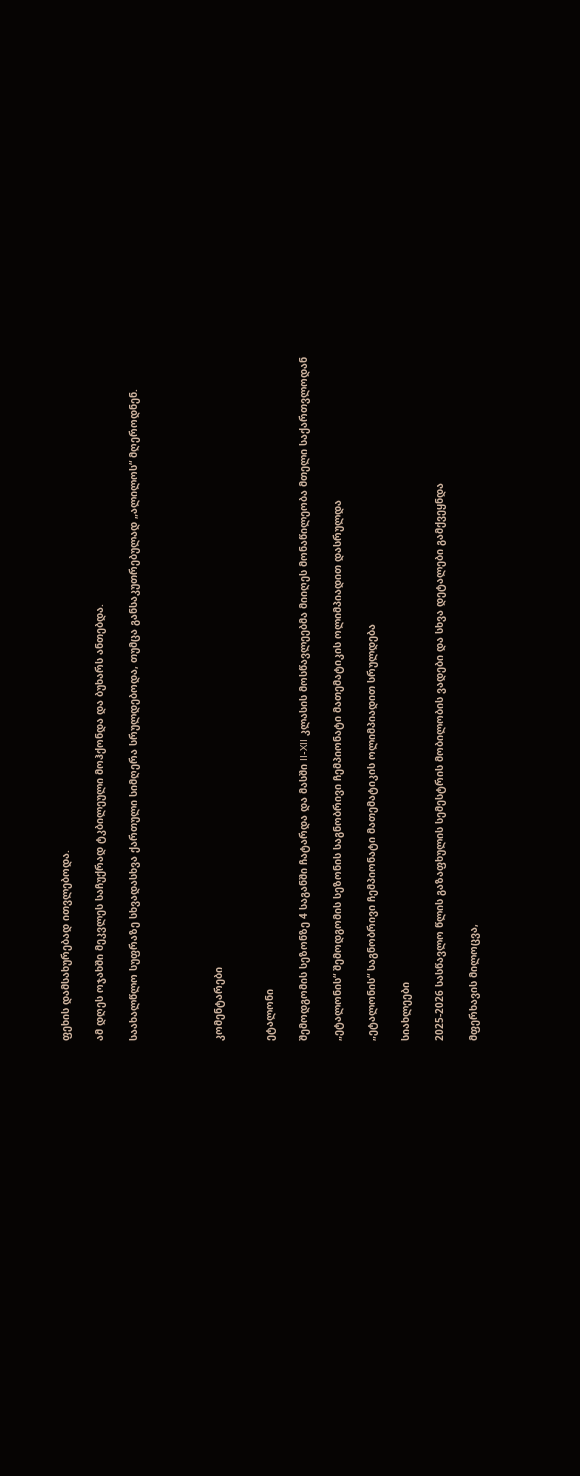ფეხის დამსახურებად ითვლებოდა.

ამ დღეს ოჯახში მეკვლეს საჩუქრად ტკბილეული მოჰქონდა და ბუხარს ანთებდა.

საახალწლო სუფრაზე სხვადასხვა ქართული სიმღერა სრულდებოდა, თუმცა განსაკუთრებულად „ალილოს“ მღეროდნენ.




კომენტარები


ეტალონი

შემოდგომის სეზონზე 4 საგანში ჩატარდა და მასში II-XII კლასის მოსწავლეებმა მიიღეს მონაწილეობა მთელი საქართვლოდან

„ეტალონის“ შემოდგომის სეზონის საგნობრივი ჩემპიონატი მათემატიკის ოლიმპიადით დასრულდა

„ეტალონის“ საგნობრივი ჩემპიონატი მათემატიკის ოლიმპიადით სრულდება

სიახლეები

2025-2026 სასწავლო წლის გაზაფხულის სემესტრის მობილობის ვადები და სხვა დეტალები გამქვეყნდა

მფერხავის მილოცვა,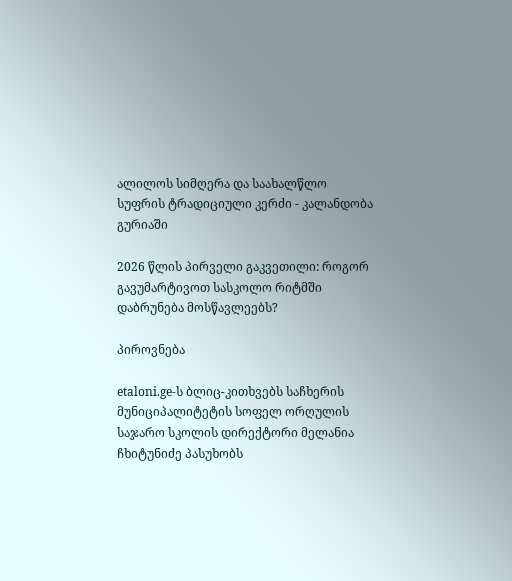ალილოს სიმღერა და საახალწლო სუფრის ტრადიციული კერძი - კალანდობა გურიაში

2026 წლის პირველი გაკვეთილი: როგორ გავუმარტივოთ სასკოლო რიტმში დაბრუნება მოსწავლეებს?

პიროვნება

etaloni.ge-ს ბლიც-კითხვებს საჩხერის მუნიციპალიტეტის სოფელ ორღულის საჯარო სკოლის დირექტორი მელანია ჩხიტუნიძე პასუხობს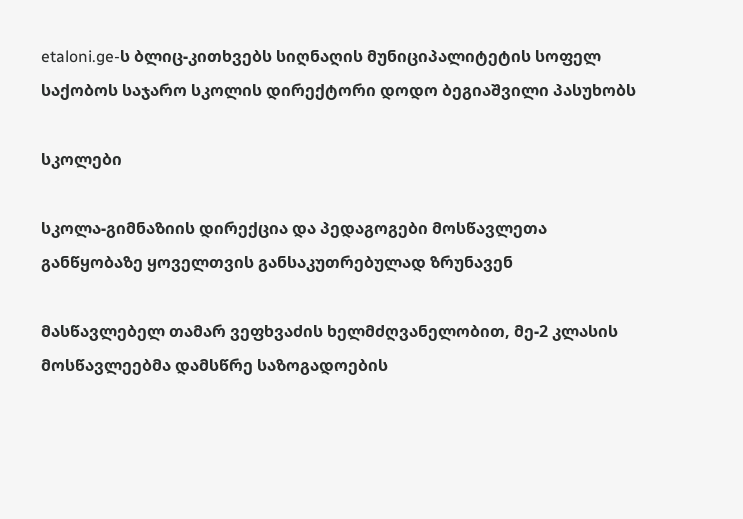etaloni.ge-ს ბლიც-კითხვებს სიღნაღის მუნიციპალიტეტის სოფელ საქობოს საჯარო სკოლის დირექტორი დოდო ბეგიაშვილი პასუხობს

სკოლები

სკოლა-გიმნაზიის დირექცია და პედაგოგები მოსწავლეთა განწყობაზე ყოველთვის განსაკუთრებულად ზრუნავენ

მასწავლებელ თამარ ვეფხვაძის ხელმძღვანელობით, მე-2 კლასის მოსწავლეებმა დამსწრე საზოგადოების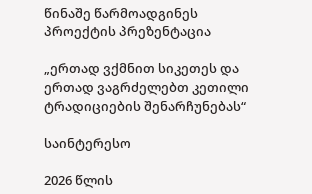წინაშე წარმოადგინეს პროექტის პრეზენტაცია

„ერთად ვქმნით სიკეთეს და ერთად ვაგრძელებთ კეთილი ტრადიციების შენარჩუნებას“

საინტერესო

2026 წლის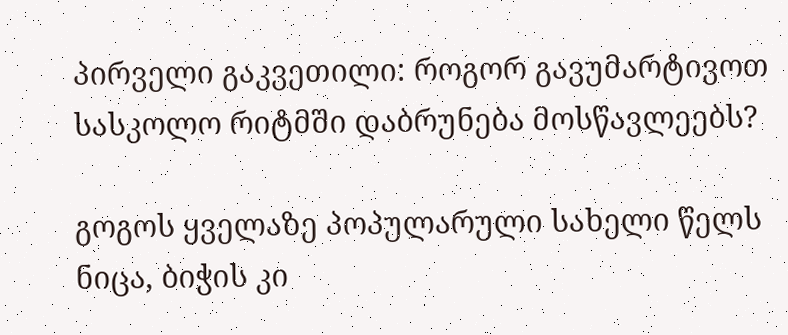პირველი გაკვეთილი: როგორ გავუმარტივოთ სასკოლო რიტმში დაბრუნება მოსწავლეებს?

გოგოს ყველაზე პოპულარული სახელი წელს ნიცა, ბიჭის კი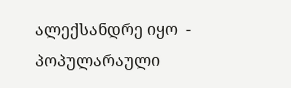ალექსანდრე იყო  - პოპულარაული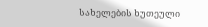სახელების ხუთეული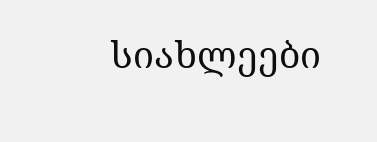სიახლეები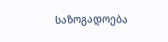საზოგადოება